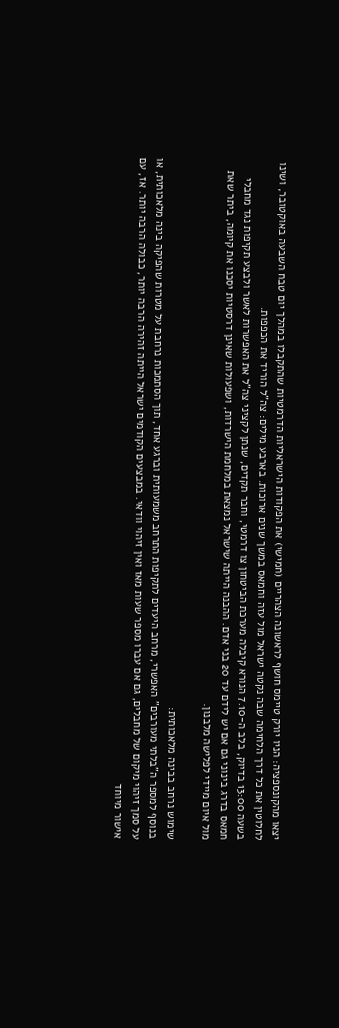יצאו מהקונספציה: הניו יורק טיימס חושף לראשונה הצהריים (חמישי) את הפקודות הישראליות הדרמטיות שהתקבלו במהלך יום טבח השבעה באוקטובר, ושינו לחלוטין את כל דרך הלחימה שבה נקטה ישראל מול עזה וחמאס במשך שנים ארוכות. בארבע מילים: צה"ל הוריד את הכפפות.
בשעה 13:00 בדיוק, בלב ה-7.10 הנורא קיבלה מערכת הביטחון צו דרמטי, וחבר תקדים, שנתן לקציני צה"ל את האפשרות לאשר ולבצע תקיפות נגד מחבלי חמאס בדרג בינוני גם אם יש לידם עד 20 בני אדם. ההבנה הייתה שישראל נמצאת במלחמת הישרדות, ושפעולות שאינן דרסטיות יסכנו את קיומה, ביתר שאת מול איום מיידי לפלישה מלבנון.

שימוש נרחב בבינה מלאכותית:
בנוסף למספר ה"בלתי מעורבים" האפשרי, מרחב היעדים לתקיפות התרחב משמעותית וברגע אחד, תוך הסתמכות נרחבת על מטרות שהפיקה בינה מלאכותית, או על סמך זיהוי מיקום של מחבלים, גם אם עברו מספר שעות מאז ואין זיהוי וודאי. במבצעים הקודמים ישראל הייתה זהירה הרבה יותר, כבולה הרבה יותר. אז, עם אישור מיוחד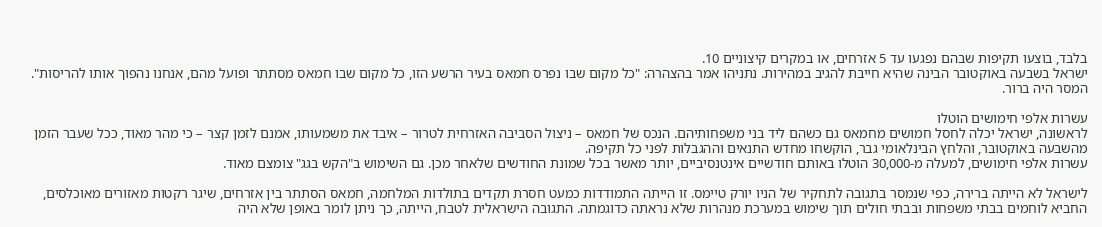בלבד, בוצעו תקיפות שבהם נפגעו עד 5 אזרחים, או במקרים קיצוניים 10.
ישראל בשבעה באוקטובר הבינה שהיא חייבת להגיב במהירות. נתניהו אמר בהצהרה: "כל מקום שבו נפרס חמאס בעיר הרשע הזו, כל מקום שבו חמאס מסתתר ופועל מהם, אנחנו נהפוך אותו להריסות". המסר היה ברור.

עשרות אלפי חימושים הוטלו
לראשונה, ישראל יכלה לחסל חמושים מחמאס גם כשהם ליד בני משפחותיהם. הנכס של חמאס – ניצול הסביבה האזרחית לטרור – איבד את משמעותו, אמנם לזמן קצר – כי מהר מאוד, ככל שעבר הזמן מהשבעה באוקטובר, והלחץ הבינלאומי גבר, הוקשחו מחדש התנאים וההגבלות לפני כל תקיפה.
עשרות אלפי חימושים, למעלה מ-30,000 הוטלו באותם חודשיים אינטנסיביים, יותר מאשר בכל שמונת החודשים שלאחר מכן. גם השימוש ב"הקש בגג" צומצם מאוד.

לישראל לא הייתה ברירה, כפי שנמסר בתגובה לתחקיר של הניו יורק טיימס. זו הייתה התמודדות כמעט חסרת תקדים בתולדות המלחמה, חמאס הסתתר בין אזרחים, שיגר רקטות מאזורים מאוכלסים, החביא לוחמים בבתי משפחות ובבתי חולים תוך שימוש במערכת מנהרות שלא נראתה כדוגמתה. התגובה הישראלית לטבח, הייתה, כך ניתן לומר באופן שלא היה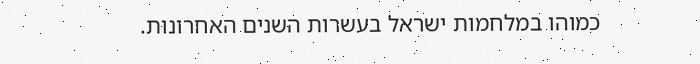כמוהו במלחמות ישראל בעשרות השנים האחרונות.